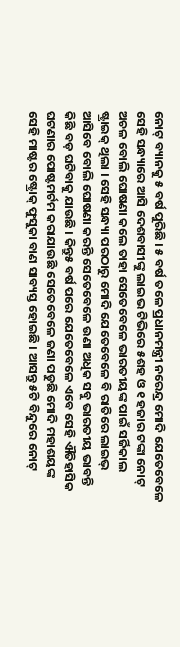ନୋଟ୍ ବ୍ୟାନକୁ ୫ ବର୍ଷ ପୁରିଛି । ୫ ବର୍ଷ ତଳେ ପ୍ରଧାନମନ୍ତ୍ରୀ ନରେନ୍ଦ୍ର ମୋଦି ଯେତେବେଳେ ସେହି ସନ୍ଧ୍ୟାରେ ଆସି ଦେଶବାସୀଙ୍କୁ ଲାଇଭ ଟିଭିରେ ୫ଶହ ଓ ୧ ହଜାର ଟଙ୍କା ନୋଟ୍ ଅଚଳ ବୋଲି ଘୋଷଣା କଲେ ତାହା ସେତେବେଳେ ଭାରତୀୟଙ୍କ ପାଇଁ ସର୍ଜିକାଲ ଷ୍ଟ୍ରାଇକ୍ ଥିଲା । ସେହି ସନ୍ଧ୍ୟା ପରଠାରୁ ମୋଦି ଯେତେବେଳେ ବି ରାତିରେ ଲାଇଭ୍ ଆସିବେ ବୋଲି ଘୋଷଣା କରନ୍ତି ସେତେବେଳେ ଉଣା ଅଧିକ ସବୁ ଭାରତୀୟ ଭାବନ୍ତି କିଛି ବଡ଼ ଘଟିବାକୁ ଯାଉଛି । କିନ୍ତୁ୫ ବର୍ଷ ପରେ ଯେତେବେଳେ ଏବେ ସେହି ଐତିହାସିକ ଘଟଣାର ପୋଷ୍ଟମର୍ଟମ କରାଯାଉଛି ସେତେବେଳେ ଜଣା ପଡୁଛି ମୋଦି ମହାଶୟଙ୍କ ସେହି ମାଷ୍ଟର ଷ୍ଟ୍ରୋକ୍ ଫୁସୁକା ବାଣ ସାବ୍ୟସ୍ତ ହୋଇଛି । ଆସନ୍ତୁ ୫ଟି ବିନ୍ଦୁରେ ନୋଟ୍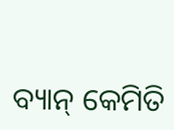ବ୍ୟାନ୍ କେମିତି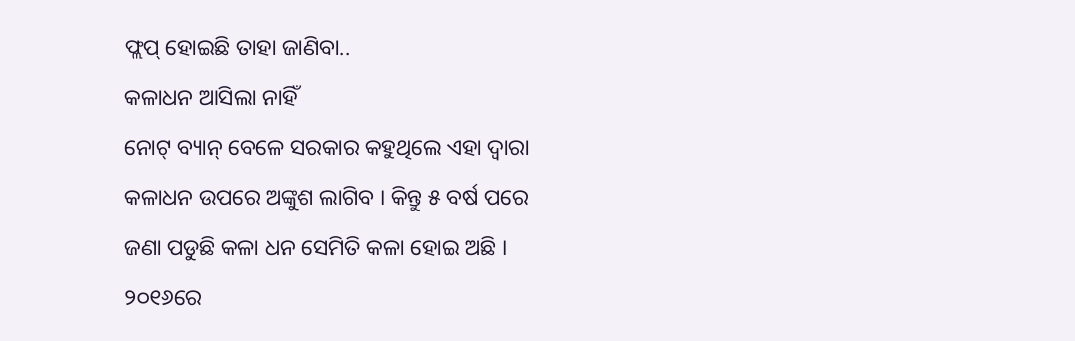ଫ୍ଲପ୍ ହୋଇଛି ତାହା ଜାଣିବା..
କଳାଧନ ଆସିଲା ନାହିଁ
ନୋଟ୍ ବ୍ୟାନ୍ ବେଳେ ସରକାର କହୁଥିଲେ ଏହା ଦ୍ୱାରା କଳାଧନ ଉପରେ ଅଙ୍କୁଶ ଲାଗିବ । କିନ୍ତୁ ୫ ବର୍ଷ ପରେ ଜଣା ପଡୁଛି କଳା ଧନ ସେମିତି କଳା ହୋଇ ଅଛି । ୨୦୧୬ରେ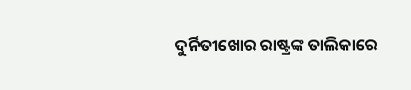ଦୁର୍ନିତୀଖୋର ରାଷ୍ଟ୍ରଙ୍କ ତାଲିକାରେ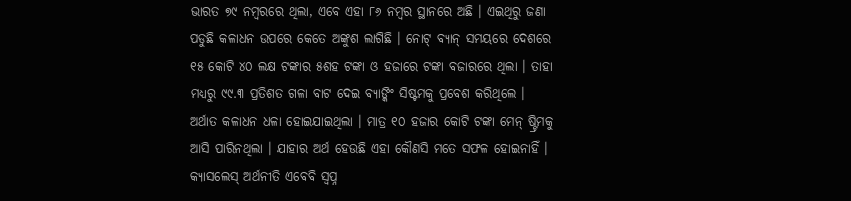ଭାରତ ୭୯ ନମ୍ବରରେ ଥିଲା, ଏବେ ଏହା ୮୬ ନମ୍ବର ସ୍ଥାନରେ ଅଛି । ଏଇଥିରୁ ଜଣା ପଡୁଛି କଳାଧନ ଉପରେ କେତେ ଅଙ୍କୁଶ ଲାଗିଛି । ନୋଟ୍ ବ୍ୟାନ୍ ସମୟରେ ଦେଶରେ ୧୫ କୋଟି ୪୦ ଲକ୍ଷ ଟଙ୍କାର ୫ଶହ ଟଙ୍କା ଓ ହଜାରେ ଟଙ୍କା ବଜାରରେ ଥିଲା । ତାହା ମଧ୍ୟରୁ ୯୯.୩ ପ୍ରତିଶତ ଗଳା ବାଟ ଦେଇ ବ୍ୟାଙ୍କିଂ ସିଷ୍ଟମକୁ ପ୍ରବେଶ କରିଥିଲେ । ଅର୍ଥାତ କଳାଧନ ଧଳା ହୋଇଯାଇଥିଲା । ମାତ୍ର ୧୦ ହଜାର କୋଟି ଟଙ୍କା ମେନ୍ ଷ୍ଟ୍ରିମକୁ ଆସି ପାରିନଥିଲା । ଯାହାର ଅର୍ଥ ହେଉଛି ଏହା କୌଣସି ମତେ ସଫଳ ହୋଇନାହିଁ ।
କ୍ୟାସଲେସ୍ ଅର୍ଥନୀତି ଏବେବି ସ୍ୱପ୍ନ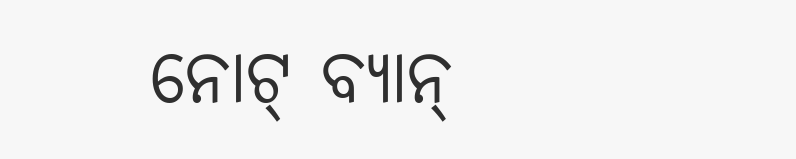ନୋଟ୍ ବ୍ୟାନ୍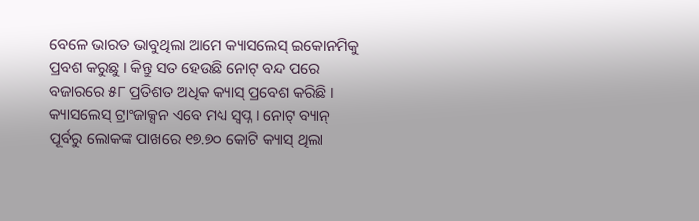ବେଳେ ଭାରତ ଭାବୁଥିଲା ଆମେ କ୍ୟାସଲେସ୍ ଇକୋନମିକୁ ପ୍ରବଶ କରୁଛୁ । କିନ୍ତୁ ସତ ହେଉଛି ନୋଟ୍ ବନ୍ଦ ପରେ ବଜାରରେ ୫୮ ପ୍ରତିଶତ ଅଧିକ କ୍ୟାସ୍ ପ୍ରବେଶ କରିଛି । କ୍ୟାସଲେସ୍ ଟ୍ରାଂଜାକ୍ସନ ଏବେ ମଧ୍ୟ ସ୍ୱପ୍ନ । ନୋଟ୍ ବ୍ୟାନ୍ ପୂର୍ବରୁ ଲୋକଙ୍କ ପାଖରେ ୧୭.୭୦ କୋଟି କ୍ୟାସ୍ ଥିଲା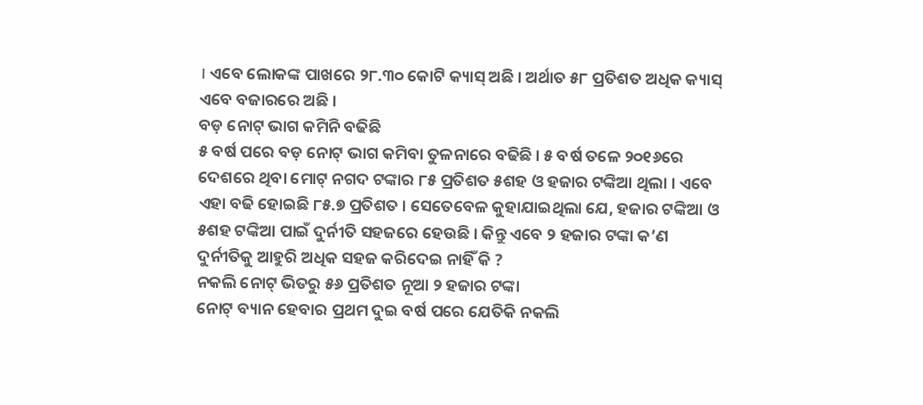। ଏବେ ଲୋକଙ୍କ ପାଖରେ ୨୮.୩୦ କୋଟି କ୍ୟାସ୍ ଅଛି । ଅର୍ଥାତ ୫୮ ପ୍ରତିଶତ ଅଧିକ କ୍ୟାସ୍ ଏବେ ବଜାରରେ ଅଛି ।
ବଡ଼ ନୋଟ୍ ଭାଗ କମିନି ବଢିଛି
୫ ବର୍ଷ ପରେ ବଡ଼ ନୋଟ୍ ଭାଗ କମିବା ତୁଳନାରେ ବଢିଛି । ୫ ବର୍ଷ ତଳେ ୨୦୧୬ରେ ଦେଶରେ ଥିବା ମୋଟ୍ ନଗଦ ଟଙ୍କାର ୮୫ ପ୍ରତିଶତ ୫ଶହ ଓ ହଜାର ଟଙ୍କିଆ ଥିଲା । ଏବେ ଏହା ବଢି ହୋଇଛି ୮୫.୭ ପ୍ରତିଶତ । ସେତେବେଳ କୁହାଯାଇଥିଲା ଯେ, ହଜାର ଟଙ୍କିଆ ଓ ୫ଶହ ଟଙ୍କିଆ ପାଇଁ ଦୁର୍ନୀତି ସହଜରେ ହେଉଛି । କିନ୍ତୁ ଏବେ ୨ ହଜାର ଟଙ୍କା କ’ଣ ଦୁର୍ନୀତିକୁ ଆହୁରି ଅଧିକ ସହଜ କରିଦେଇ ନାହିଁ କି ?
ନକଲି ନୋଟ୍ ଭିତରୁ ୫୬ ପ୍ରତିଶତ ନୂଆ ୨ ହଜାର ଟଙ୍କା
ନୋଟ୍ ବ୍ୟାନ ହେବାର ପ୍ରଥମ ଦୁଇ ବର୍ଷ ପରେ ଯେତିକି ନକଲି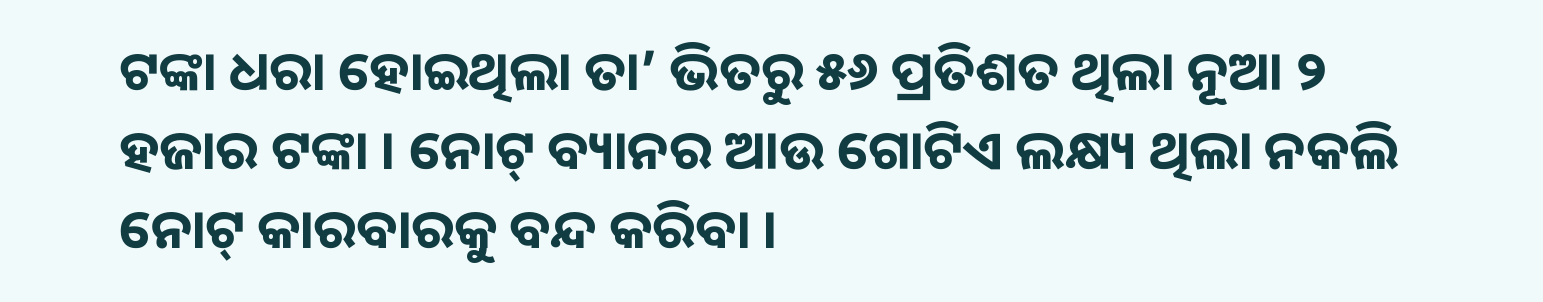ଟଙ୍କା ଧରା ହୋଇଥିଲା ତା’ ଭିତରୁ ୫୬ ପ୍ରତିଶତ ଥିଲା ନୂଆ ୨ ହଜାର ଟଙ୍କା । ନୋଟ୍ ବ୍ୟାନର ଆଉ ଗୋଟିଏ ଲକ୍ଷ୍ୟ ଥିଲା ନକଲି ନୋଟ୍ କାରବାରକୁ ବନ୍ଦ କରିବା ।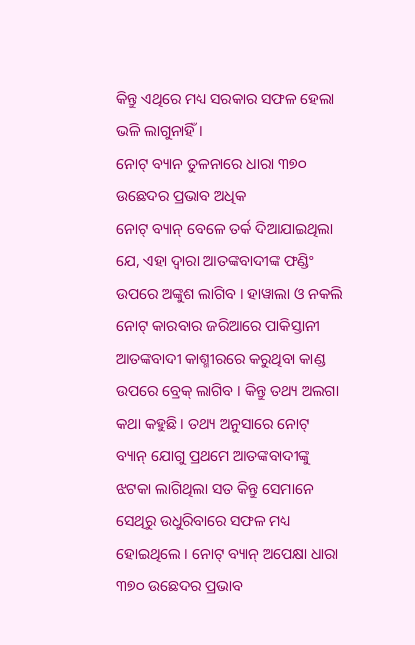କିନ୍ତୁ ଏଥିରେ ମଧ୍ୟ ସରକାର ସଫଳ ହେଲା ଭଳି ଲାଗୁନାହିଁ ।
ନୋଟ୍ ବ୍ୟାନ ତୁଳନାରେ ଧାରା ୩୭୦ ଉଛେଦର ପ୍ରଭାବ ଅଧିକ
ନୋଟ୍ ବ୍ୟାନ୍ ବେଳେ ତର୍କ ଦିଆଯାଇଥିଲା ଯେ, ଏହା ଦ୍ୱାରା ଆତଙ୍କବାଦୀଙ୍କ ଫଣ୍ଡିଂ ଉପରେ ଅଙ୍କୁଶ ଲାଗିବ । ହାୱାଲା ଓ ନକଲି ନୋଟ୍ କାରବାର ଜରିଆରେ ପାକିସ୍ତାନୀ ଆତଙ୍କବାଦୀ କାଶ୍ମୀରରେ କରୁଥିବା କାଣ୍ଡ ଉପରେ ବ୍ରେକ୍ ଲାଗିବ । କିନ୍ତୁ ତଥ୍ୟ ଅଲଗା କଥା କହୁଛି । ତଥ୍ୟ ଅନୁସାରେ ନୋଟ୍ ବ୍ୟାନ୍ ଯୋଗୁ ପ୍ରଥମେ ଆତଙ୍କବାଦୀଙ୍କୁ ଝଟକା ଲାଗିଥିଲା ସତ କିନ୍ତୁ ସେମାନେ ସେଥିରୁ ଉଧୁରିବାରେ ସଫଳ ମଧ୍ୟ ହୋଇଥିଲେ । ନୋଟ୍ ବ୍ୟାନ୍ ଅପେକ୍ଷା ଧାରା ୩୭୦ ଉଛେଦର ପ୍ରଭାବ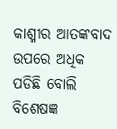କାଶ୍ମୀର ଆତଙ୍କବାଦ ଉପରେ ଅଧିକ ପଡିଛି ବୋଲି ବିଶେଷଜ୍ଞ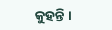କୁହନ୍ତି ।